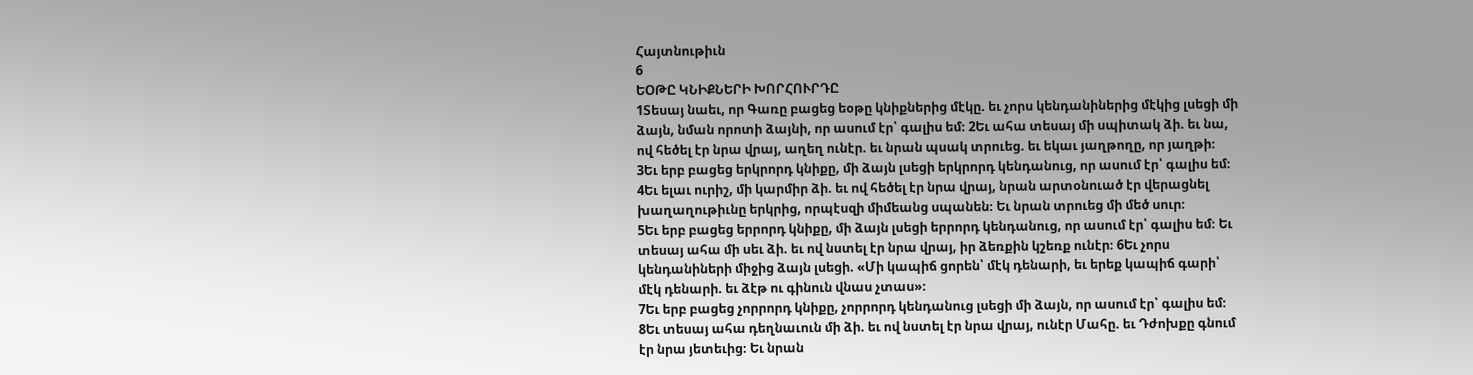Հայտնութիւն
6
ԵՕԹԸ ԿՆԻՔՆԵՐԻ ԽՈՐՀՈՒՐԴԸ
1Տեսայ նաեւ, որ Գառը բացեց եօթը կնիքներից մէկը. եւ չորս կենդանիներից մէկից լսեցի մի ձայն, նման որոտի ձայնի, որ ասում էր՝ գալիս եմ։ 2Եւ ահա տեսայ մի սպիտակ ձի. եւ նա, ով հեծել էր նրա վրայ, աղեղ ունէր. եւ նրան պսակ տրուեց. եւ եկաւ յաղթողը, որ յաղթի։
3Եւ երբ բացեց երկրորդ կնիքը, մի ձայն լսեցի երկրորդ կենդանուց, որ ասում էր՝ գալիս եմ։ 4Եւ ելաւ ուրիշ, մի կարմիր ձի. եւ ով հեծել էր նրա վրայ, նրան արտօնուած էր վերացնել խաղաղութիւնը երկրից, որպէսզի միմեանց սպանեն։ Եւ նրան տրուեց մի մեծ սուր։
5Եւ երբ բացեց երրորդ կնիքը, մի ձայն լսեցի երրորդ կենդանուց, որ ասում էր՝ գալիս եմ։ Եւ տեսայ ահա մի սեւ ձի. եւ ով նստել էր նրա վրայ, իր ձեռքին կշեռք ունէր։ 6Եւ չորս կենդանիների միջից ձայն լսեցի. «Մի կապիճ ցորեն՝ մէկ դենարի, եւ երեք կապիճ գարի՝ մէկ դենարի. եւ ձէթ ու գինուն վնաս չտաս»։
7Եւ երբ բացեց չորրորդ կնիքը, չորրորդ կենդանուց լսեցի մի ձայն, որ ասում էր՝ գալիս եմ։ 8Եւ տեսայ ահա դեղնաւուն մի ձի. եւ ով նստել էր նրա վրայ, ունէր Մահը. եւ Դժոխքը գնում էր նրա յետեւից։ Եւ նրան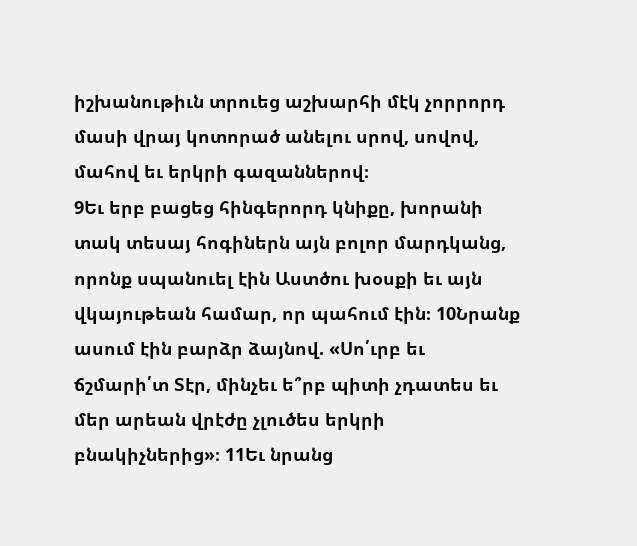իշխանութիւն տրուեց աշխարհի մէկ չորրորդ մասի վրայ կոտորած անելու սրով, սովով, մահով եւ երկրի գազաններով։
9Եւ երբ բացեց հինգերորդ կնիքը, խորանի տակ տեսայ հոգիներն այն բոլոր մարդկանց, որոնք սպանուել էին Աստծու խօսքի եւ այն վկայութեան համար, որ պահում էին։ 10Նրանք ասում էին բարձր ձայնով. «Սո՛ւրբ եւ ճշմարի՛տ Տէր, մինչեւ ե՞րբ պիտի չդատես եւ մեր արեան վրէժը չլուծես երկրի բնակիչներից»։ 11Եւ նրանց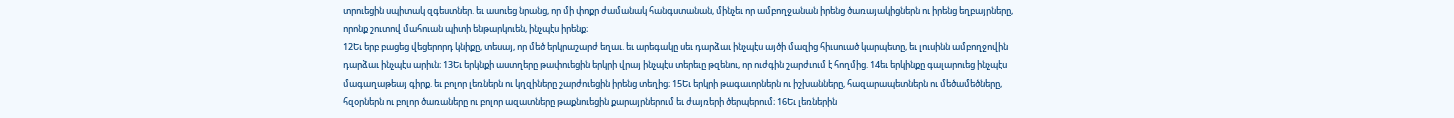տրուեցին սպիտակ զգեստներ. եւ ասուեց նրանց, որ մի փոքր ժամանակ հանգստանան, մինչեւ որ ամբողջանան իրենց ծառայակիցներն ու իրենց եղբայրները, որոնք շուտով մահուան պիտի ենթարկուեն, ինչպէս իրենք։
12Եւ երբ բացեց վեցերորդ կնիքը, տեսայ, որ մեծ երկրաշարժ եղաւ. եւ արեգակը սեւ դարձաւ ինչպէս այծի մազից հիւսուած կարպետը, եւ լուսինն ամբողջովին դարձաւ ինչպէս արիւն։ 13Եւ երկնքի աստղերը թափուեցին երկրի վրայ ինչպէս տերեւը թզենու, որ ուժգին շարժւում է հողմից. 14եւ երկինքը գալարուեց ինչպէս մագաղաթեայ գիրք. եւ բոլոր լեռներն ու կղզիները շարժուեցին իրենց տեղից։ 15Եւ երկրի թագաւորներն ու իշխանները, հազարապետներն ու մեծամեծները, հզօրներն ու բոլոր ծառաները ու բոլոր ազատները թաքնուեցին քարայրներում եւ ժայռերի ծերպերում։ 16Եւ լեռներին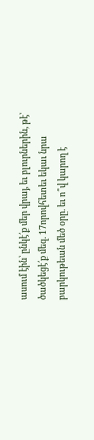ասում էին՝ ընկէ՛ք մեր վրայ, եւ բլուրներին, թէ՝ ծածկեցէ՛ք մեզ. 17որովհետեւ եկաւ նրա բարկութեան մեծ օրը. եւ ո՞վ կարող է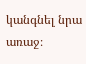կանգնել նրա առաջ։